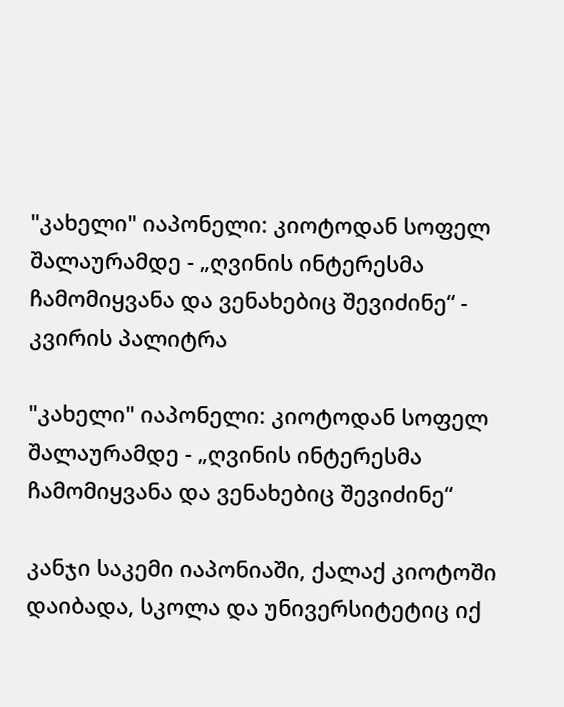"კახელი" იაპონელი: კიოტოდან სოფელ შალაურამდე - „ღვინის ინტერესმა ჩამომიყვანა და ვენახებიც შევიძინე“ - კვირის პალიტრა

"კახელი" იაპონელი: კიოტოდან სოფელ შალაურამდე - „ღვინის ინტერესმა ჩამომიყვანა და ვენახებიც შევიძინე“

კანჯი საკემი იაპონიაში, ქალაქ კიოტოში დაიბადა, სკოლა და უნივერსიტეტიც იქ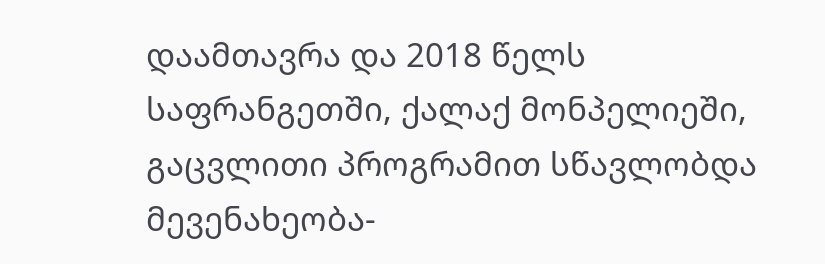დაამთავრა და 2018 წელს საფრანგეთში, ქალაქ მონპელიეში, გაცვლითი პროგრამით სწავლობდა მევენახეობა-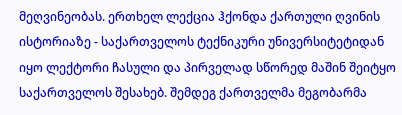მეღვინეობას. ერთხელ ლექცია ჰქონდა ქართული ღვინის ისტორიაზე - საქართველოს ტექნიკური უნივერსიტეტიდან იყო ლექტორი ჩასული და პირველად სწორედ მაშინ შეიტყო საქართველოს შესახებ. შემდეგ ქართველმა მეგობარმა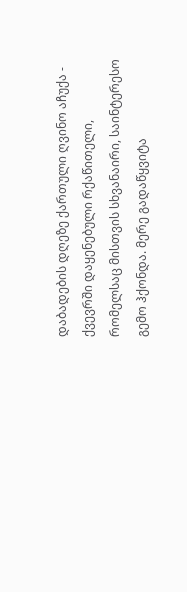დაბადების დღეზე ქართული ღვინო აჩუქა - ქვევრში დაყენებული რქაწითელი, რომელსაც მისთვის სხვანაირი, საინტერესო გემო ჰქონდა. მერე გადაწყვიტა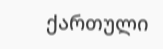ქართული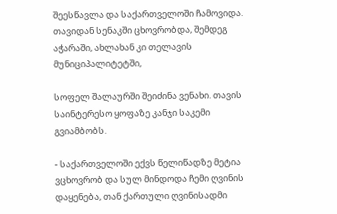შეესწავლა და საქართველოში ჩამოვიდა. თავიდან სენაკში ცხოვრობდა, შემდეგ აჭარაში, ახლახან კი თელავის მუნიციპალიტეტში,

სოფელ შალაურში შეიძინა ვენახი. თავის საინტერესო ყოფაზე კანჯი საკემი გვიამბობს.

- საქართველოში ექვს წელიწადზე მეტია ვცხოვრობ და სულ მინდოდა ჩემი ღვინის დაყენება, თან ქართული ღვინისადმი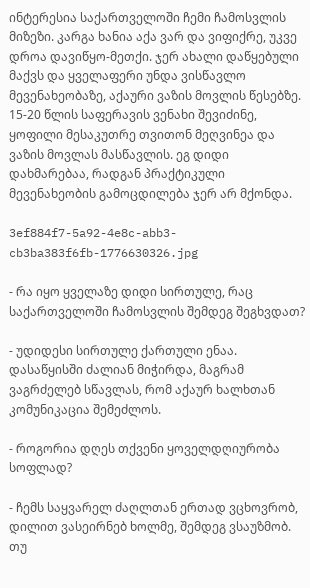ინტერესია საქართველოში ჩემი ჩამოსვლის მიზეზი. კარგა ხანია აქა ვარ და ვიფიქრე, უკვე დროა დავიწყო-მეთქი. ჯერ ახალი დაწყებული მაქვს და ყველაფერი უნდა ვისწავლო მევენახეობაზე, აქაური ვაზის მოვლის წესებზე. 15-20 წლის საფერავის ვენახი შევიძინე, ყოფილი მესაკუთრე თვითონ მეღვინეა და ვაზის მოვლას მასწავლის. ეგ დიდი დახმარებაა, რადგან პრაქტიკული მევენახეობის გამოცდილება ჯერ არ მქონდა.

3ef884f7-5a92-4e8c-abb3-cb3ba383f6fb-1776630326.jpg

- რა იყო ყველაზე დიდი სირთულე, რაც საქართველოში ჩამოსვლის შემდეგ შეგხვდათ?

- უდიდესი სირთულე ქართული ენაა. დასაწყისში ძალიან მიჭირდა, მაგრამ ვაგრძელებ სწავლას, რომ აქაურ ხალხთან კომუნიკაცია შემეძლოს.

- როგორია დღეს თქვენი ყოველდღიურობა სოფლად?

- ჩემს საყვარელ ძაღლთან ერთად ვცხოვრობ, დილით ვასეირნებ ხოლმე, შემდეგ ვსაუზმობ. თუ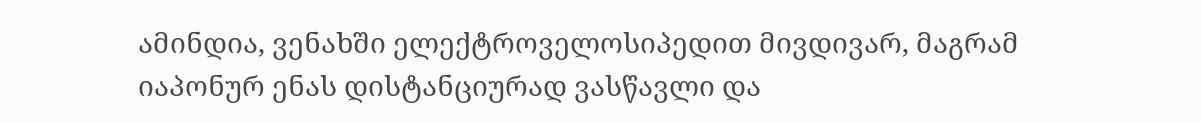ამინდია, ვენახში ელექტროველოსიპედით მივდივარ, მაგრამ იაპონურ ენას დისტანციურად ვასწავლი და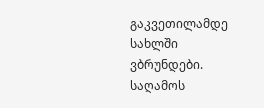გაკვეთილამდე სახლში ვბრუნდები. საღამოს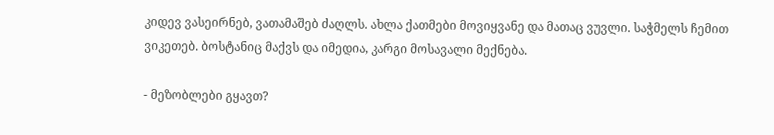კიდევ ვასეირნებ, ვათამაშებ ძაღლს. ახლა ქათმები მოვიყვანე და მათაც ვუვლი. საჭმელს ჩემით ვიკეთებ. ბოსტანიც მაქვს და იმედია, კარგი მოსავალი მექნება.

- მეზობლები გყავთ?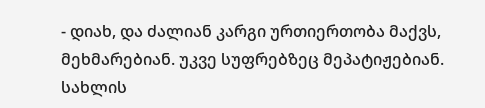- დიახ, და ძალიან კარგი ურთიერთობა მაქვს, მეხმარებიან. უკვე სუფრებზეც მეპატიჟებიან. სახლის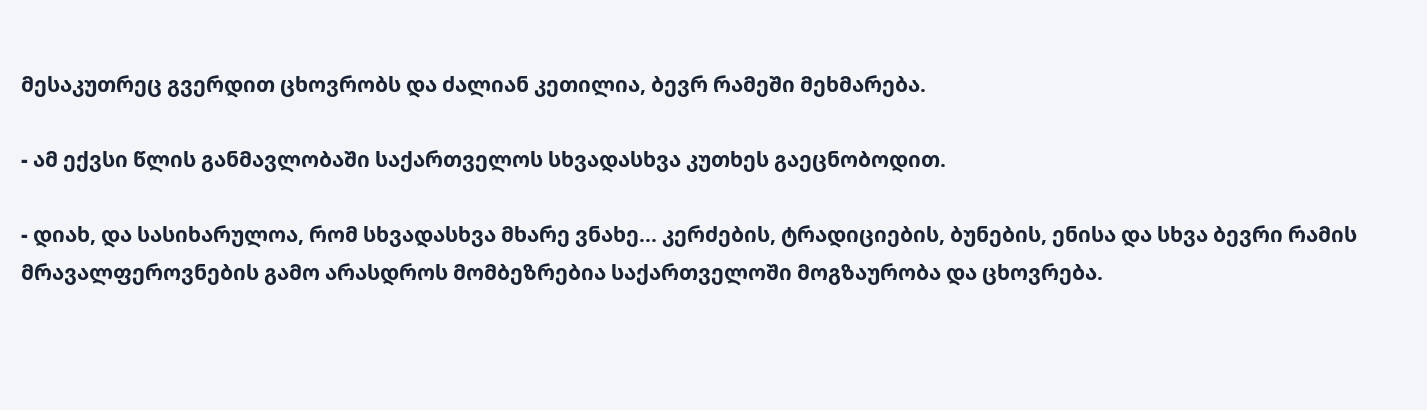მესაკუთრეც გვერდით ცხოვრობს და ძალიან კეთილია, ბევრ რამეში მეხმარება.

- ამ ექვსი წლის განმავლობაში საქართველოს სხვადასხვა კუთხეს გაეცნობოდით.

- დიახ, და სასიხარულოა, რომ სხვადასხვა მხარე ვნახე... კერძების, ტრადიციების, ბუნების, ენისა და სხვა ბევრი რამის მრავალფეროვნების გამო არასდროს მომბეზრებია საქართველოში მოგზაურობა და ცხოვრება.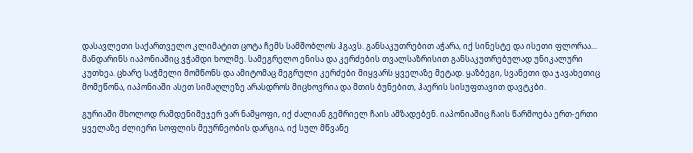დასავლეთი საქართველო კლიმატით ცოტა ჩემს სამშობლოს ჰგავს. განსაკუთრებით აჭარა, იქ სინესტე და ისეთი ფლორაა... მანდარინს იაპონიაშიც ვჭამდი ხოლმე. სამეგრელო ენისა და კერძების თვალსაზრისით განსაკუთრებულად უნიკალური კუთხეა. ცხარე საჭმელი მომწონს და ამიტომაც მეგრული კერძები მიყვარს ყველაზე მეტად. ყაზბეგი, სვანეთი და ჯავახეთიც მომეწონა, იაპონიაში ასეთ სიმაღლეზე არასდროს მიცხოვრია და მთის ბუნებით, ჰაერის სისუფთავით დავტკბი.

გურიაში მხოლოდ რამდენიმეჯერ ვარ ნამყოფი, იქ ძალიან გემრიელ ჩაის ამზადებენ. იაპონიაშიც ჩაის წარმოება ერთ-ერთი ყველაზე ძლიერი სოფლის მეურნეობის დარგია, იქ სულ მწვანე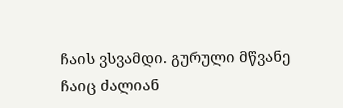ჩაის ვსვამდი. გურული მწვანე ჩაიც ძალიან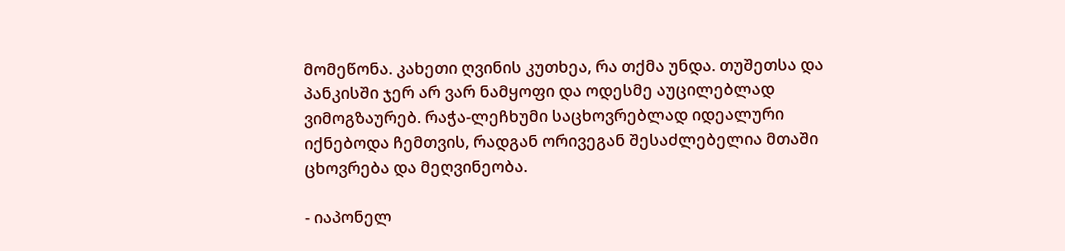მომეწონა. კახეთი ღვინის კუთხეა, რა თქმა უნდა. თუშეთსა და პანკისში ჯერ არ ვარ ნამყოფი და ოდესმე აუცილებლად ვიმოგზაურებ. რაჭა-ლეჩხუმი საცხოვრებლად იდეალური იქნებოდა ჩემთვის, რადგან ორივეგან შესაძლებელია მთაში ცხოვრება და მეღვინეობა.

- იაპონელ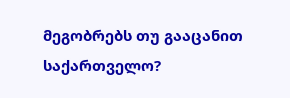მეგობრებს თუ გააცანით საქართველო?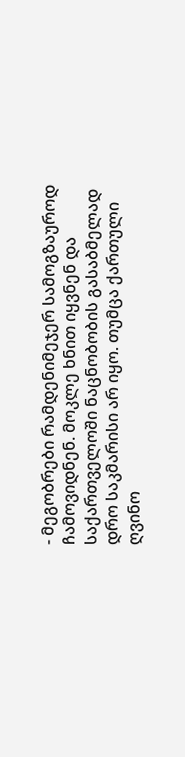- მეგობრები რამდენიმეჯერ სამოგზაუროდ ჩამოვიდნენ. მოკლე ხნით იყვნენ და საქართველოში ნაცნობობის გასაბმელად დრო საკმარისი არ იყო. თუმცა ქართული ღვინო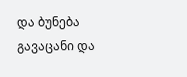და ბუნება გავაცანი და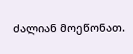ძალიან მოეწონათ.